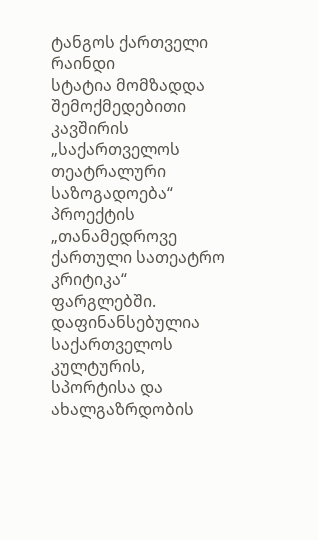ტანგოს ქართველი რაინდი
სტატია მომზადდა შემოქმედებითი კავშირის
„საქართველოს თეატრალური საზოგადოება“ პროექტის
„თანამედროვე ქართული სათეატრო კრიტიკა“ ფარგლებში.
დაფინანსებულია საქართველოს კულტურის, სპორტისა და ახალგაზრდობის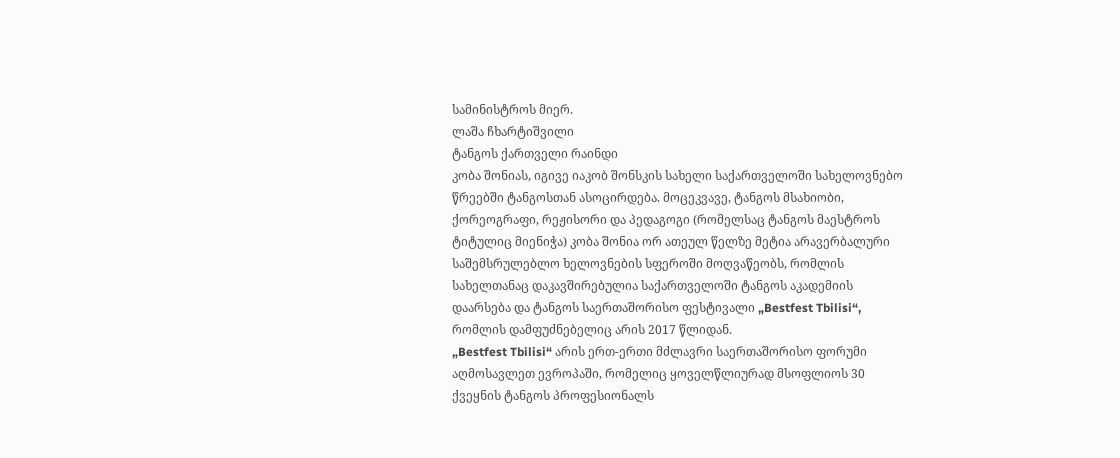სამინისტროს მიერ.
ლაშა ჩხარტიშვილი
ტანგოს ქართველი რაინდი
კობა შონიას, იგივე იაკობ შონსკის სახელი საქართველოში სახელოვნებო წრეებში ტანგოსთან ასოცირდება. მოცეკვავე, ტანგოს მსახიობი, ქორეოგრაფი, რეჟისორი და პედაგოგი (რომელსაც ტანგოს მაესტროს ტიტულიც მიენიჭა) კობა შონია ორ ათეულ წელზე მეტია არავერბალური საშემსრულებლო ხელოვნების სფეროში მოღვაწეობს, რომლის სახელთანაც დაკავშირებულია საქართველოში ტანგოს აკადემიის დაარსება და ტანგოს საერთაშორისო ფესტივალი „Bestfest Tbilisi“, რომლის დამფუძნებელიც არის 2017 წლიდან.
„Bestfest Tbilisi“ არის ერთ-ერთი მძლავრი საერთაშორისო ფორუმი აღმოსავლეთ ევროპაში, რომელიც ყოველწლიურად მსოფლიოს 30 ქვეყნის ტანგოს პროფესიონალს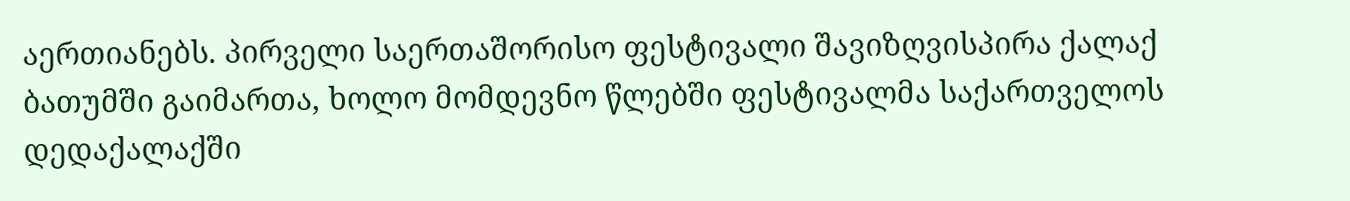აერთიანებს. პირველი საერთაშორისო ფესტივალი შავიზღვისპირა ქალაქ ბათუმში გაიმართა, ხოლო მომდევნო წლებში ფესტივალმა საქართველოს დედაქალაქში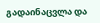გადაინაცვლა და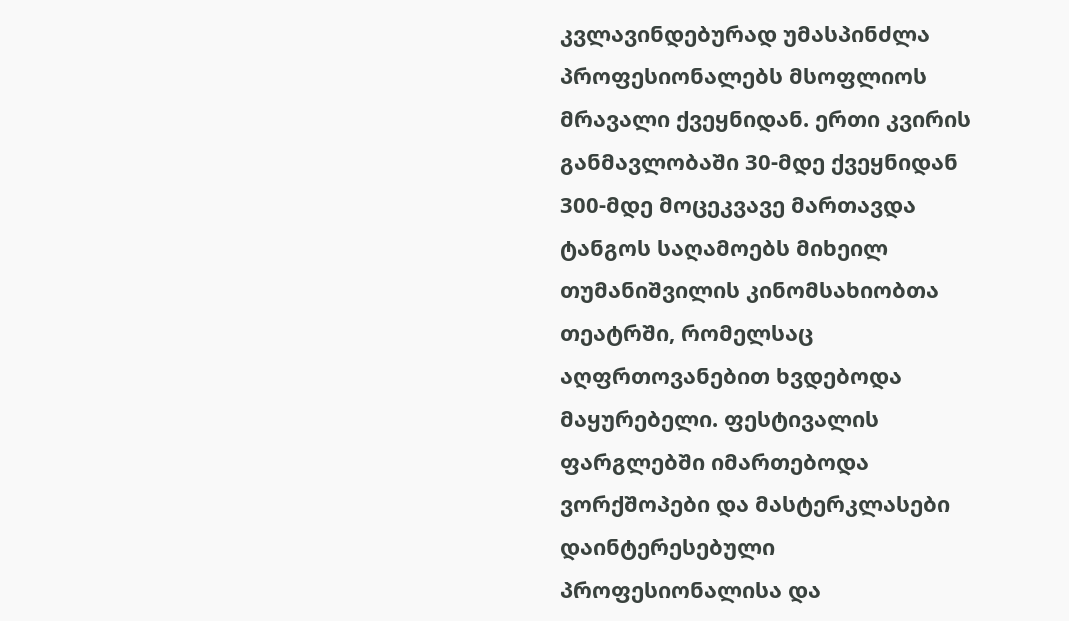კვლავინდებურად უმასპინძლა პროფესიონალებს მსოფლიოს მრავალი ქვეყნიდან. ერთი კვირის განმავლობაში 30-მდე ქვეყნიდან 300-მდე მოცეკვავე მართავდა ტანგოს საღამოებს მიხეილ თუმანიშვილის კინომსახიობთა თეატრში, რომელსაც აღფრთოვანებით ხვდებოდა მაყურებელი. ფესტივალის ფარგლებში იმართებოდა ვორქშოპები და მასტერკლასები დაინტერესებული პროფესიონალისა და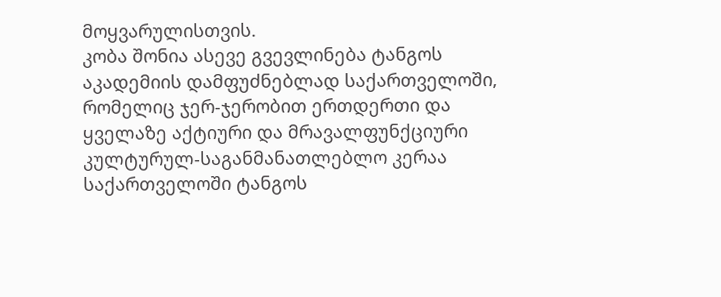მოყვარულისთვის.
კობა შონია ასევე გვევლინება ტანგოს აკადემიის დამფუძნებლად საქართველოში, რომელიც ჯერ-ჯერობით ერთდერთი და ყველაზე აქტიური და მრავალფუნქციური კულტურულ-საგანმანათლებლო კერაა საქართველოში ტანგოს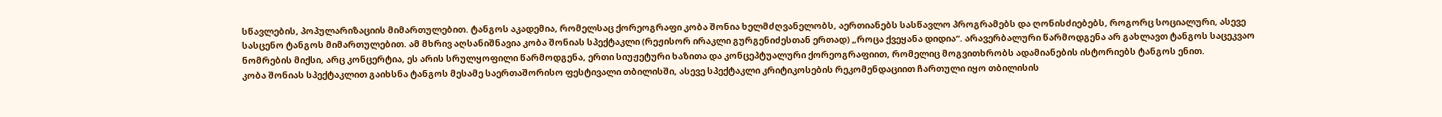სწავლების, პოპულარიზაციის მიმართულებით. ტანგოს აკადემია, რომელსაც ქორეოგრაფი კობა შონია ხელმძღვანელობს, აერთიანებს სასწავლო პროგრამებს და ღონისძიებებს, როგორც სოციალური, ასევე სასცენო ტანგოს მიმართულებით. ამ მხრივ აღსანიშნავია კობა შონიას სპექტაკლი (რეჟისორ ირაკლი გურგენიძესთან ერთად) „როცა ქვეყანა დიდია“. არავერბალური წარმოდგენა არ გახლავთ ტანგოს საცეკვაო ნომრების მიქსი, არც კონცერტია, ეს არის სრულყოფილი წარმოდგენა, ერთი სიუჟეტური ხაზითა და კონცეპტუალური ქორეოგრაფიით, რომელიც მოგვითხრობს ადამიანების ისტორიებს ტანგოს ენით.
კობა შონიას სპექტაკლით გაიხსნა ტანგოს მესამე საერთაშორისო ფესტივალი თბილისში, ასევე სპექტაკლი კრიტიკოსების რეკომენდაციით ჩართული იყო თბილისის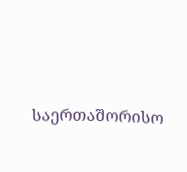საერთაშორისო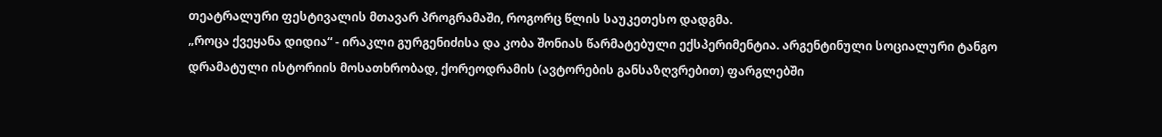თეატრალური ფესტივალის მთავარ პროგრამაში, როგორც წლის საუკეთესო დადგმა.
„როცა ქვეყანა დიდია“ - ირაკლი გურგენიძისა და კობა შონიას წარმატებული ექსპერიმენტია. არგენტინული სოციალური ტანგო დრამატული ისტორიის მოსათხრობად, ქორეოდრამის (ავტორების განსაზღვრებით) ფარგლებში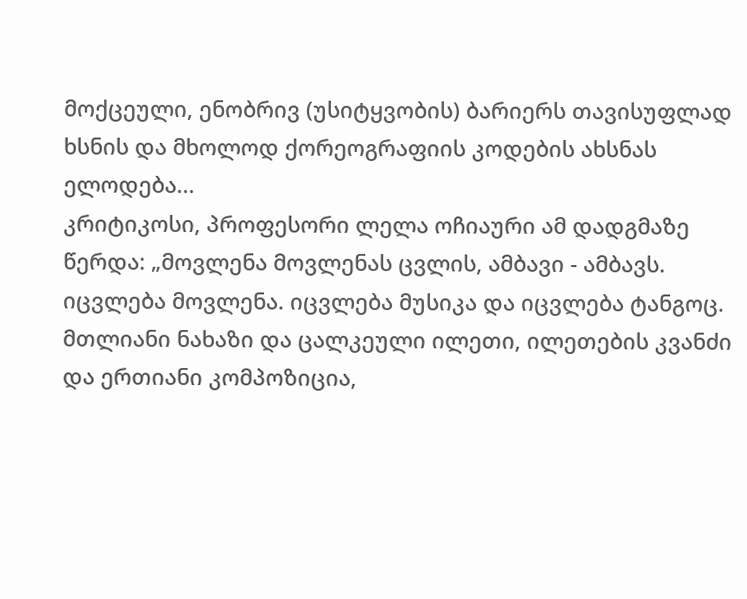მოქცეული, ენობრივ (უსიტყვობის) ბარიერს თავისუფლად ხსნის და მხოლოდ ქორეოგრაფიის კოდების ახსნას ელოდება...
კრიტიკოსი, პროფესორი ლელა ოჩიაური ამ დადგმაზე წერდა: „მოვლენა მოვლენას ცვლის, ამბავი - ამბავს. იცვლება მოვლენა. იცვლება მუსიკა და იცვლება ტანგოც. მთლიანი ნახაზი და ცალკეული ილეთი, ილეთების კვანძი და ერთიანი კომპოზიცია,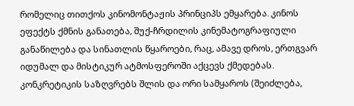რომელიც თითქოს კინომონტაჟის პრინციპს ემყარება. კინოს ეფექტს ქმნის განათება, შუქ-ჩრდილის კინემატოგრაფიული განაწილება და სინათლის წყაროები, რაც, ამავე დროს, ერთგვარ იდუმალ და მისტიკურ ატმოსფეროში აქცევს ქმედებას. კონკრეტიკის საზღვრებს შლის და ორი სამყაროს (შეიძლება,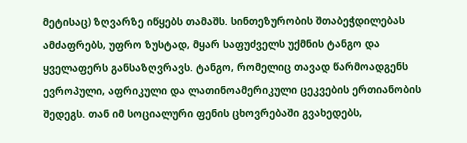მეტისაც) ზღვარზე იწყებს თამაშს. სინთეზურობის შთაბეჭდილებას ამძაფრებს, უფრო ზუსტად, მყარ საფუძველს უქმნის ტანგო და ყველაფერს განსაზღვრავს. ტანგო, რომელიც თავად წარმოადგენს ევროპული, აფრიკული და ლათინოამერიკული ცეკვების ერთიანობის შედეგს. თან იმ სოციალური ფენის ცხოვრებაში გვახედებს,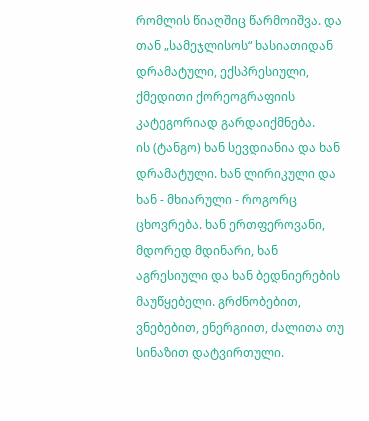რომლის წიაღშიც წარმოიშვა. და თან „სამეჯლისოს“ ხასიათიდან დრამატული, ექსპრესიული, ქმედითი ქორეოგრაფიის კატეგორიად გარდაიქმნება.
ის (ტანგო) ხან სევდიანია და ხან დრამატული. ხან ლირიკული და ხან - მხიარული - როგორც ცხოვრება. ხან ერთფეროვანი, მდორედ მდინარი, ხან აგრესიული და ხან ბედნიერების მაუწყებელი. გრძნობებით, ვნებებით, ენერგიით, ძალითა თუ სინაზით დატვირთული.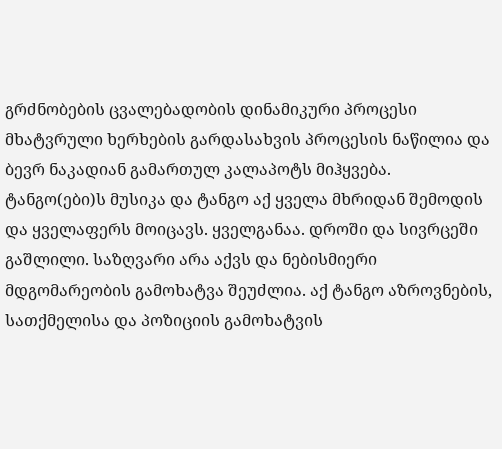გრძნობების ცვალებადობის დინამიკური პროცესი მხატვრული ხერხების გარდასახვის პროცესის ნაწილია და ბევრ ნაკადიან გამართულ კალაპოტს მიჰყვება.
ტანგო(ები)ს მუსიკა და ტანგო აქ ყველა მხრიდან შემოდის და ყველაფერს მოიცავს. ყველგანაა. დროში და სივრცეში გაშლილი. საზღვარი არა აქვს და ნებისმიერი მდგომარეობის გამოხატვა შეუძლია. აქ ტანგო აზროვნების, სათქმელისა და პოზიციის გამოხატვის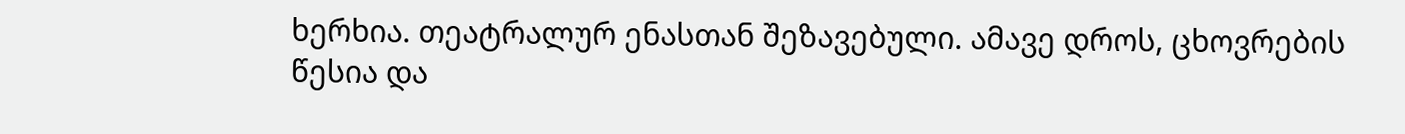ხერხია. თეატრალურ ენასთან შეზავებული. ამავე დროს, ცხოვრების წესია და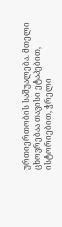ურთიერთობის საშუალება. მთელი ცხოვრებაა თავისი ეტაპებით, ისტორიებით, ჭრელი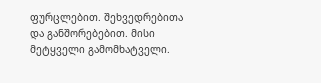ფურცლებით. შეხვედრებითა და განშორებებით. მისი მეტყველი გამომხატველი.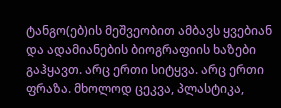ტანგო(ებ)ის მეშვეობით ამბავს ყვებიან და ადამიანების ბიოგრაფიის ხაზები გაჰყავთ. არც ერთი სიტყვა. არც ერთი ფრაზა. მხოლოდ ცეკვა, პლასტიკა,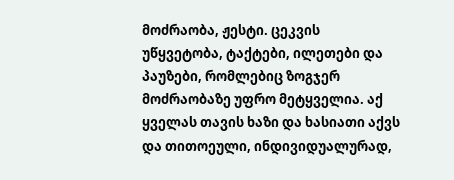მოძრაობა, ჟესტი. ცეკვის უწყვეტობა, ტაქტები, ილეთები და პაუზები, რომლებიც ზოგჯერ მოძრაობაზე უფრო მეტყველია. აქ ყველას თავის ხაზი და ხასიათი აქვს და თითოეული, ინდივიდუალურად,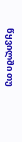წყვილში თუ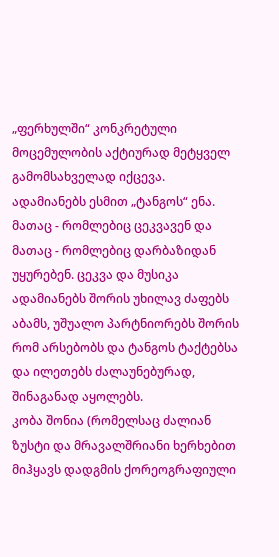„ფერხულში“ კონკრეტული მოცემულობის აქტიურად მეტყველ გამომსახველად იქცევა.
ადამიანებს ესმით „ტანგოს“ ენა. მათაც - რომლებიც ცეკვავენ და მათაც - რომლებიც დარბაზიდან უყურებენ. ცეკვა და მუსიკა ადამიანებს შორის უხილავ ძაფებს აბამს, უშუალო პარტნიორებს შორის რომ არსებობს და ტანგოს ტაქტებსა და ილეთებს ძალაუნებურად, შინაგანად აყოლებს.
კობა შონია (რომელსაც ძალიან ზუსტი და მრავალშრიანი ხერხებით მიჰყავს დადგმის ქორეოგრაფიული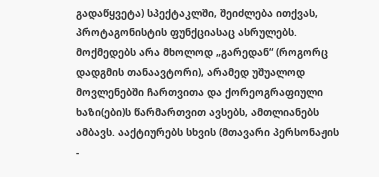გადაწყვეტა) სპექტაკლში, შეიძლება ითქვას, პროტაგონისტის ფუნქციასაც ასრულებს. მოქმედებს არა მხოლოდ „გარედან“ (როგორც დადგმის თანაავტორი), არამედ უშუალოდ მოვლენებში ჩართვითა და ქორეოგრაფიული ხაზი(ები)ს წარმართვით ავსებს, ამთლიანებს ამბავს. ააქტიურებს სხვის (მთავარი პერსონაჟის -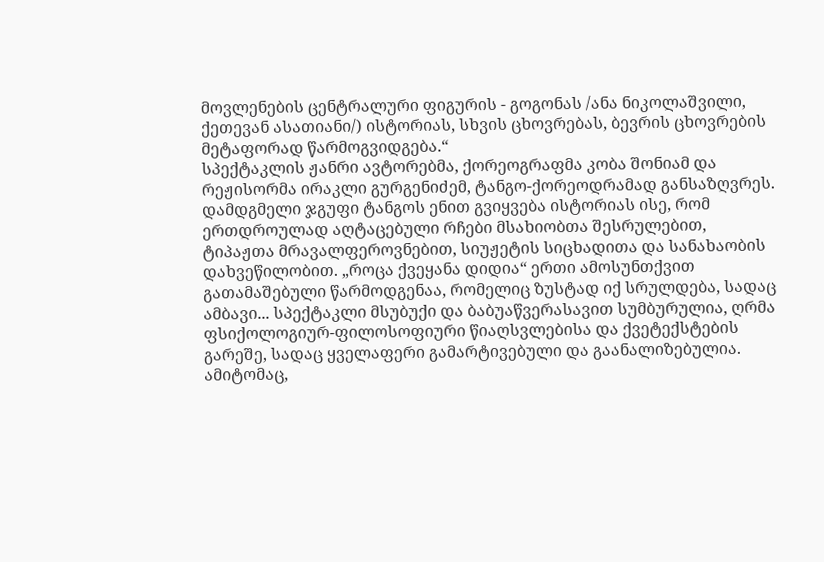მოვლენების ცენტრალური ფიგურის - გოგონას /ანა ნიკოლაშვილი, ქეთევან ასათიანი/) ისტორიას, სხვის ცხოვრებას, ბევრის ცხოვრების მეტაფორად წარმოგვიდგება.“
სპექტაკლის ჟანრი ავტორებმა, ქორეოგრაფმა კობა შონიამ და რეჟისორმა ირაკლი გურგენიძემ, ტანგო-ქორეოდრამად განსაზღვრეს. დამდგმელი ჯგუფი ტანგოს ენით გვიყვება ისტორიას ისე, რომ ერთდროულად აღტაცებული რჩები მსახიობთა შესრულებით, ტიპაჟთა მრავალფეროვნებით, სიუჟეტის სიცხადითა და სანახაობის დახვეწილობით. „როცა ქვეყანა დიდია“ ერთი ამოსუნთქვით გათამაშებული წარმოდგენაა, რომელიც ზუსტად იქ სრულდება, სადაც ამბავი... სპექტაკლი მსუბუქი და ბაბუაწვერასავით სუმბურულია, ღრმა ფსიქოლოგიურ-ფილოსოფიური წიაღსვლებისა და ქვეტექსტების გარეშე, სადაც ყველაფერი გამარტივებული და გაანალიზებულია. ამიტომაც,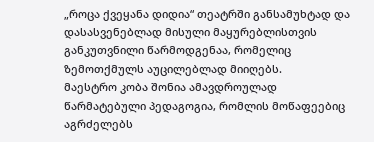„როცა ქვეყანა დიდია“ თეატრში განსამუხტად და დასასვენებლად მისული მაყურებლისთვის განკუთვნილი წარმოდგენაა, რომელიც ზემოთქმულს აუცილებლად მიიღებს.
მაესტრო კობა შონია ამავდროულად წარმატებული პედაგოგია, რომლის მოწაფეებიც აგრძელებს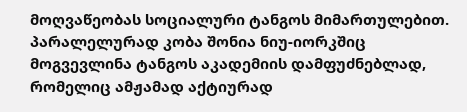მოღვაწეობას სოციალური ტანგოს მიმართულებით. პარალელურად კობა შონია ნიუ-იორკშიც მოგვევლინა ტანგოს აკადემიის დამფუძნებლად, რომელიც ამჟამად აქტიურად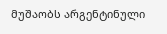მუშაობს არგენტინული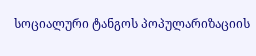სოციალური ტანგოს პოპულარიზაციის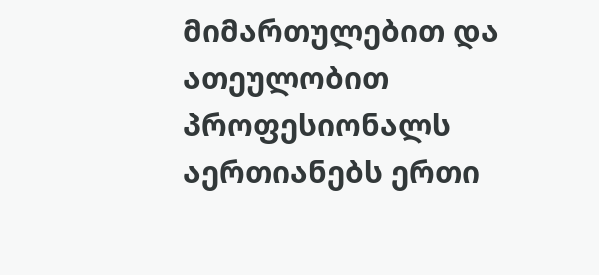მიმართულებით და ათეულობით პროფესიონალს აერთიანებს ერთი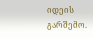იდეის გარშემო.